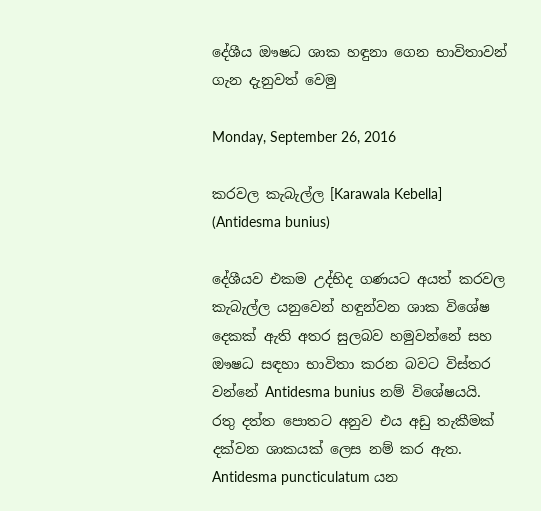දේශීය ඖෂධ ශාක හඳුනා ගෙන භාවිතාවන් ගැන දැනුවත් වෙමු

Monday, September 26, 2016

කරවල කැබැල්ල [Karawala Kebella] (Antidesma bunius)

දේශීයව එකම උද්භිද ගණයට අයත් කරවල කැබැල්ල යනුවෙන් හඳුන්වන ශාක විශේෂ දෙකක් ඇති අතර සුලබව හමුවන්නේ සහ ඖෂධ සඳහා භාවිතා කරන බවට විස්තර වන්නේ Antidesma bunius නම් විශේෂයයි. රතු දත්ත පොතට අනුව එය අඩු තැකීමක් දක්වන ශාකයක් ලෙස නම් කර ඇත. Antidesma puncticulatum යන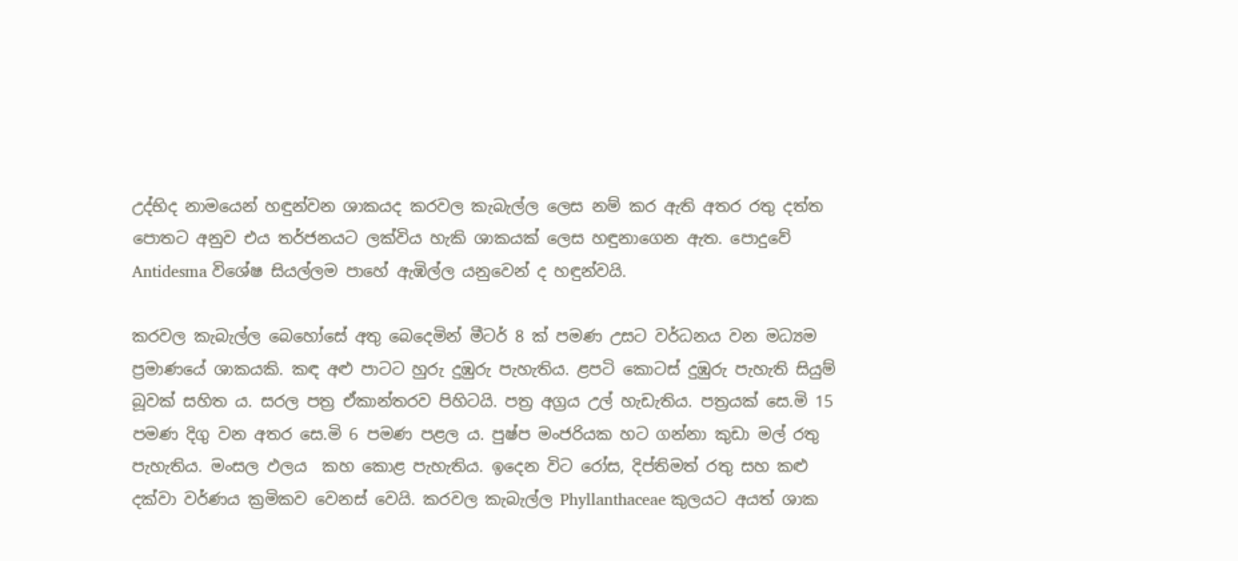උද්භිද නාමයෙන් හඳුන්වන ශාකයද කරවල කැබැල්ල ලෙස නම් කර ඇති අතර රතු දත්ත පොතට අනුව එය තර්ජනයට ලක්විය හැකි ශාකයක් ලෙස හඳුනාගෙන ඇත. පොදුවේ Antidesma විශේෂ සියල්ලම පාහේ ඇඹිල්ල යනුවෙන් ද හඳුන්වයි.

කරවල කැබැල්ල බෙහෝසේ අතු බෙදෙමින් මීටර් 8 ක් පමණ උසට වර්ධනය වන මධ්‍යම ප්‍රමාණයේ ශාකයකි. කඳ අළු පාටට හුරු දුඹුරු පැහැතිය. ළපටි කොටස් දුඹුරු පැහැති සියුම් බූවක් සහිත ය. සරල පත්‍ර ඒකාන්තරව පිහිටයි. පත්‍ර අග්‍රය උල් හැඩැතිය. පත්‍රයක් සෙ.මි 15 පමණ දිගු වන අතර සෙ.මි 6 පමණ පළල ය. පුෂ්ප මංජරියක හට ගන්නා කුඩා මල් රතු පැහැතිය. මංසල ඵලය  කහ කොළ පැහැතිය. ඉදෙන විට රෝස, දිප්තිමත් රතු සහ කළු දක්වා වර්ණය ක්‍රමිකව වෙනස් වෙයි. කරවල කැබැල්ල Phyllanthaceae කුලයට අයත් ශාක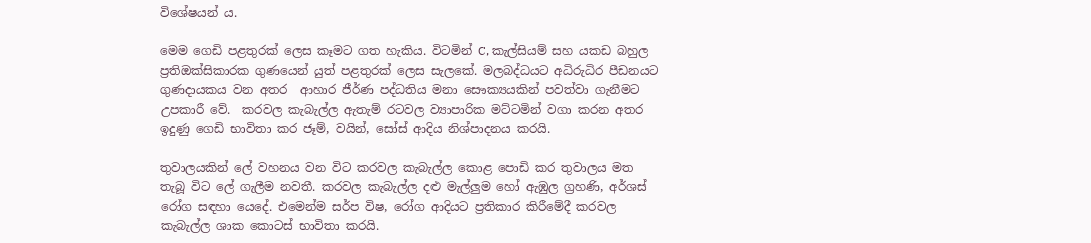විශේෂයන් ය.

මෙම ගෙඩි පළතුරක් ලෙස කෑමට ගත හැකිය. විටමින් C, කැල්සියම් සහ යකඩ බහුල ප්‍රතිඔක්සිකාරක ගුණයෙන් යුත් පළතුරක් ලෙස සැලකේ. මලබද්ධයට අධිරුධිර පීඩනයට ගුණදායකය වන අතර  ආහාර ජීර්ණ පද්ධතිය මනා සෞක්‍යයකින් පවත්වා ගැනීමට උපකාරී වේ.  කරවල කැබැල්ල ඇතැම් රටවල ව්‍යාපාරික මට්ටමින් වගා කරන අතර ඉදුණු ගෙඩි භාවිතා කර ජෑම්, වයින්, සෝස් ආදිය නිශ්පාදනය කරයි.

තුවාලයකින් ලේ වහනය වන විට කරවල කැබැල්ල කොළ පොඩි කර තුවාලය මත තැබූ විට ලේ ගැලීම නවතී. කරවල කැබැල්ල දළු මැල්ලුම හෝ ඇඹුල ග්‍රහණි, අර්ශස් රෝග සඳහා යෙදේ. එමෙන්ම සර්ප විෂ, රෝග ආදියට ප්‍රතිකාර කිරීමේදී කරවල කැබැල්ල ශාක කොටස් භාවිතා කරයි.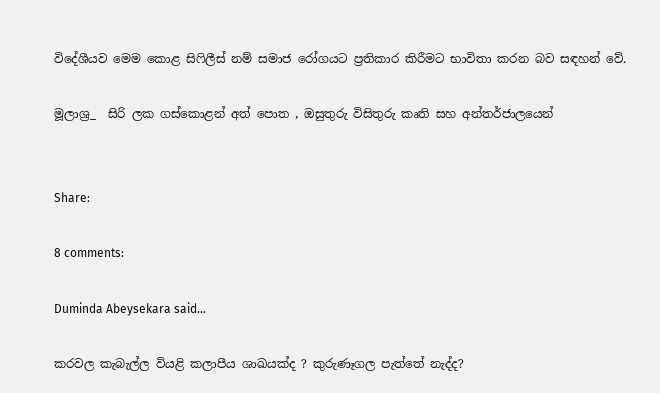විදේශීයව මෙම කොළ සිෆිලීස් නම් සමාජ රෝගයට ප්‍රතිකාර කිරීමට භාවිතා කරන බව සඳහන් වේ.

මූලාශ්‍ර_  සිරි ලක ගස්කොළන් අත් පොත , ඔසුතුරු විසිතුරු කෘති සහ අන්තර්ජාලයෙන්


Share:

8 comments:

Duminda Abeysekara said...

කරවල කැබැල්ල වියළි කලාපීය ශාඛයක්ද ? කුරුණෑගල පැත්තේ නැද්ද?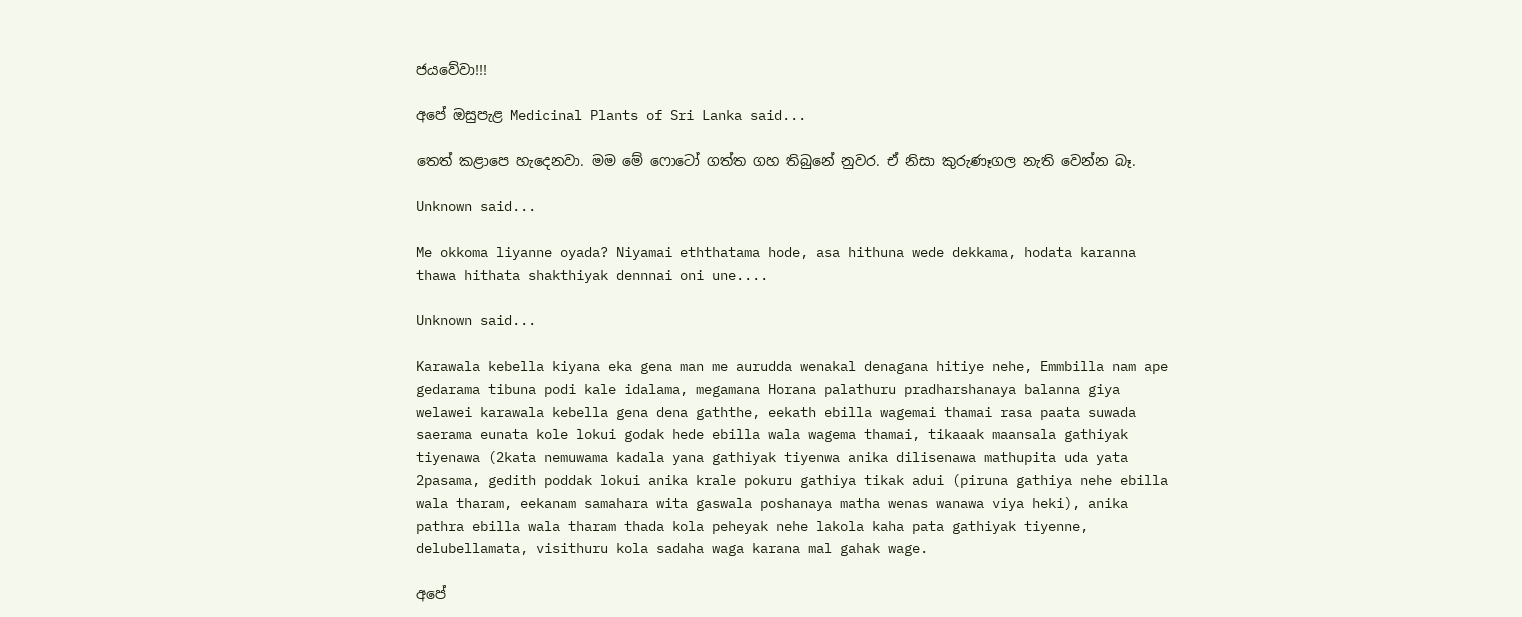ජයවේවා!!!

අපේ ඔසුපැළ Medicinal Plants of Sri Lanka said...

තෙත් කළාපෙ හැදෙනවා. මම මේ ෆොටෝ ගත්ත ගහ තිබුනේ නුවර. ඒ නිසා කුරුණෑගල නැති වෙන්න බෑ.

Unknown said...

Me okkoma liyanne oyada? Niyamai eththatama hode, asa hithuna wede dekkama, hodata karanna thawa hithata shakthiyak dennnai oni une....

Unknown said...

Karawala kebella kiyana eka gena man me aurudda wenakal denagana hitiye nehe, Emmbilla nam ape gedarama tibuna podi kale idalama, megamana Horana palathuru pradharshanaya balanna giya welawei karawala kebella gena dena gaththe, eekath ebilla wagemai thamai rasa paata suwada saerama eunata kole lokui godak hede ebilla wala wagema thamai, tikaaak maansala gathiyak tiyenawa (2kata nemuwama kadala yana gathiyak tiyenwa anika dilisenawa mathupita uda yata 2pasama, gedith poddak lokui anika krale pokuru gathiya tikak adui (piruna gathiya nehe ebilla wala tharam, eekanam samahara wita gaswala poshanaya matha wenas wanawa viya heki), anika pathra ebilla wala tharam thada kola peheyak nehe lakola kaha pata gathiyak tiyenne, delubellamata, visithuru kola sadaha waga karana mal gahak wage.

අපේ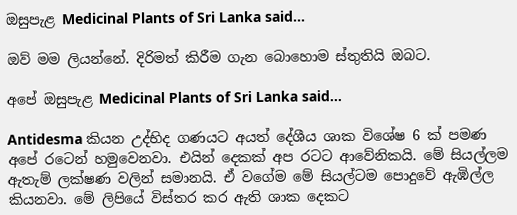ඔසුපැළ Medicinal Plants of Sri Lanka said...

ඔව් මම ලියන්නේ. දිරිමත් කිරීම ගැන බොහොම ස්තුතියි ඔබට.

අපේ ඔසුපැළ Medicinal Plants of Sri Lanka said...

Antidesma කියන උද්භිද ගණයට අයත් දේශීය ශාක විශේෂ 6 ක් පමණ අපේ රටෙන් හමුවෙනවා. එයින් දෙකක් අප රටට ආවේනිකයි. මේ සියල්ලම ඇතැම් ලක්ෂණ වලින් සමානයි. ඒ වගේම මේ සියල්ටම පොදුවේ ඇඹිල්ල කියනවා. මේ ලිපියේ විස්තර කර ඇති ශාක දෙකට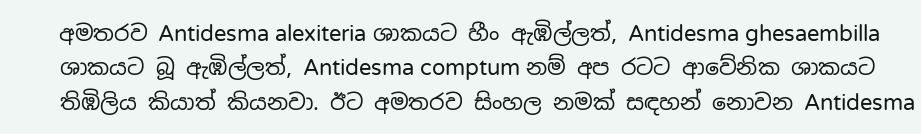අමතරව Antidesma alexiteria ශාකයට හීං ඇඹිල්ලත්, Antidesma ghesaembilla ශාකයට බූ ඇඹිල්ලත්, Antidesma comptum නම් අප රටට ආවේනික ශාකයට තිඹිලිය කියාත් කියනවා. ඊට අමතරව සිංහල නමක් සඳහන් නොවන Antidesma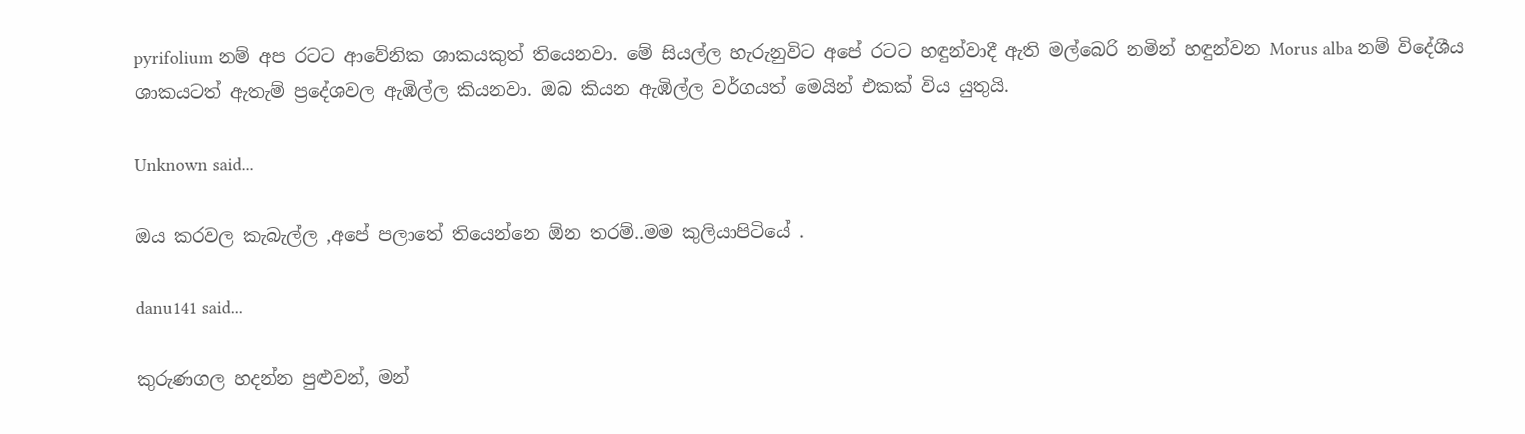pyrifolium නම් අප රටට ආවේනික ශාකයකුත් තියෙනවා. මේ සියල්ල හැරුනුවිට අපේ රටට හඳුන්වාදී ඇති මල්බෙරි නමින් හඳුන්වන Morus alba නම් විදේශීය ශාකයටත් ඇතැම් ප්‍රදේශවල ඇඹිල්ල කියනවා. ඔබ කියන ඇඹිල්ල වර්ගයත් මෙයින් එකක් විය යුතුයි.

Unknown said...

ඔය කරවල කැබැල්ල ,අපේ පලාතේ තියෙන්නෙ ඕන තරම්..මම කුලියාපිටියේ .

danu141 said...

කුරුණගල හදන්න පුළුවන්, මන්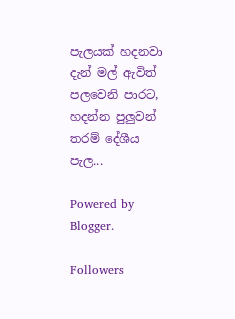පැලයක් හදනවා දැන් මල් ඇවිත් පලවෙනි පාරට, හදන්න පුලුවන් තරම් දේශීය පැල...

Powered by Blogger.

Followers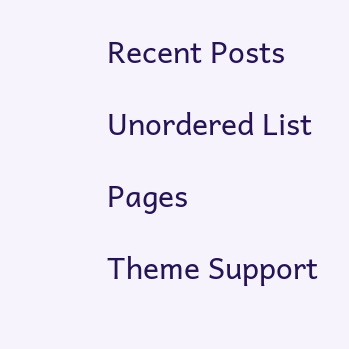Recent Posts

Unordered List

Pages

Theme Support